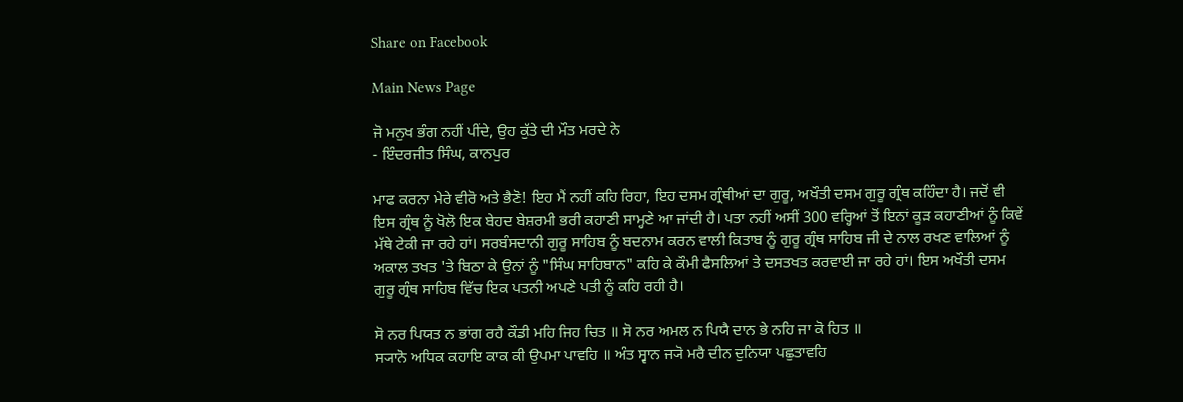Share on Facebook

Main News Page

ਜੋ ਮਨੁਖ ਭੰਗ ਨਹੀਂ ਪੀਂਦੇ, ਉਹ ਕੁੱਤੇ ਦੀ ਮੌਤ ਮਰਦੇ ਨੇ
- ਇੰਦਰਜੀਤ ਸਿੰਘ, ਕਾਨਪੁਰ

ਮਾਫ ਕਰਨਾ ਮੇਰੇ ਵੀਰੋ ਅਤੇ ਭੈਣੋ! ਇਹ ਮੈਂ ਨਹੀਂ ਕਹਿ ਰਿਹਾ, ਇਹ ਦਸਮ ਗ੍ਰੰਥੀਆਂ ਦਾ ਗੁਰੂ, ਅਖੌਤੀ ਦਸਮ ਗੁਰੂ ਗ੍ਰੰਥ ਕਹਿੰਦਾ ਹੈ। ਜਦੋਂ ਵੀ ਇਸ ਗ੍ਰੰਥ ਨੂੰ ਖੋਲੋ ਇਕ ਬੇਹਦ ਬੇਸ਼ਰਮੀ ਭਰੀ ਕਹਾਣੀ ਸਾਮ੍ਹਣੇ ਆ ਜਾਂਦੀ ਹੈ। ਪਤਾ ਨਹੀਂ ਅਸੀਂ 300 ਵਰ੍ਹਿਆਂ ਤੋਂ ਇਨਾਂ ਕੂੜ ਕਹਾਣੀਆਂ ਨੂੰ ਕਿਵੇਂ ਮੱਥੇ ਟੇਕੀ ਜਾ ਰਹੇ ਹਾਂ। ਸਰਬੰਸਦਾਨੀ ਗੁਰੂ ਸਾਹਿਬ ਨੂੰ ਬਦਨਾਮ ਕਰਨ ਵਾਲੀ ਕਿਤਾਬ ਨੂੰ ਗੁਰੂ ਗ੍ਰੰਥ ਸਾਹਿਬ ਜੀ ਦੇ ਨਾਲ ਰਖਣ ਵਾਲਿਆਂ ਨੂੰ ਅਕਾਲ ਤਖਤ 'ਤੇ ਬਿਠਾ ਕੇ ਉਨਾਂ ਨੂੰ "ਸਿੰਘ ਸਾਹਿਬਾਨ" ਕਹਿ ਕੇ ਕੌਮੀ ਫੈਸਲਿਆਂ ਤੇ ਦਸਤਖਤ ਕਰਵਾਈ ਜਾ ਰਹੇ ਹਾਂ। ਇਸ ਅਖੌਤੀ ਦਸਮ ਗੁਰੂ ਗ੍ਰੰਥ ਸਾਹਿਬ ਵਿੱਚ ਇਕ ਪਤਨੀ ਅਪਣੇ ਪਤੀ ਨੂੰ ਕਹਿ ਰਹੀ ਹੈ।

ਸੋ ਨਰ ਪਿਯਤ ਨ ਭਾਂਗ ਰਹੈ ਕੌਡੀ ਮਹਿ ਜਿਹ ਚਿਤ ॥ ਸੋ ਨਰ ਅਮਲ ਨ ਪਿਯੈ ਦਾਨ ਭੇ ਨਹਿ ਜਾ ਕੋ ਹਿਤ ॥
ਸ੍ਯਾਨੋ ਅਧਿਕ ਕਹਾਇ ਕਾਕ ਕੀ ਉਪਮਾ ਪਾਵਹਿ ॥ ਅੰਤ ਸ੍ਵਾਨ ਜ੍ਯੋ ਮਰੈ ਦੀਨ ਦੁਨਿਯਾ ਪਛੁਤਾਵਹਿ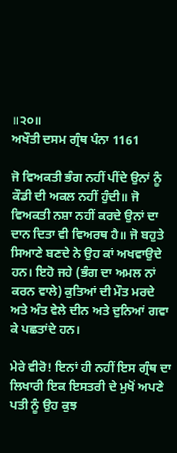॥੨੦॥
ਅਖੌਤੀ ਦਸਮ ਗ੍ਰੰਥ ਪੰਨਾ 1161

ਜੋ ਵਿਅਕਤੀ ਭੰਗ ਨਹੀਂ ਪੀਂਦੇ ਉਨਾਂ ਨੂੰ ਕੌਡੀ ਦੀ ਅਕਲ ਨਹੀਂ ਹੁੰਦੀ॥ ਜੋ ਵਿਅਕਤੀ ਨਸ਼ਾ ਨਹੀਂ ਕਰਦੇ ਉਨਾਂ ਦਾ ਦਾਨ ਦਿਤਾ ਵੀ ਵਿਅਰਥ ਹੈ॥ ਜੋ ਬਹੁਤੇ ਸਿਆਣੇ ਬਣਦੇ ਨੇ ਉਹ ਕਾਂ ਅਖਵਾਉਦੇ ਹਨ। ਇਹੋ ਜਹੇ (ਭੰਗ ਦਾ ਅਮਲ ਨਾਂ ਕਰਨ ਵਾਲੇ) ਕੁਤਿਆਂ ਦੀ ਮੌਤ ਮਰਦੇ ਅਤੇ ਅੰਤ ਵੇਲੇ ਦੀਨ ਅਤੇ ਦੁਨਿਆਂ ਗਵਾ ਕੇ ਪਛਤਾਂਦੇ ਹਨ।

ਮੇਰੇ ਵੀਰੋ! ਇਨਾਂ ਹੀ ਨਹੀਂ ਇਸ ਗ੍ਰੰਥ ਦਾ ਲਿਖਾਰੀ ਇਕ ਇਸਤਰੀ ਦੇ ਮੁਖੋਂ ਅਪਣੇ ਪਤੀ ਨੂੰ ਉਹ ਕੁਝ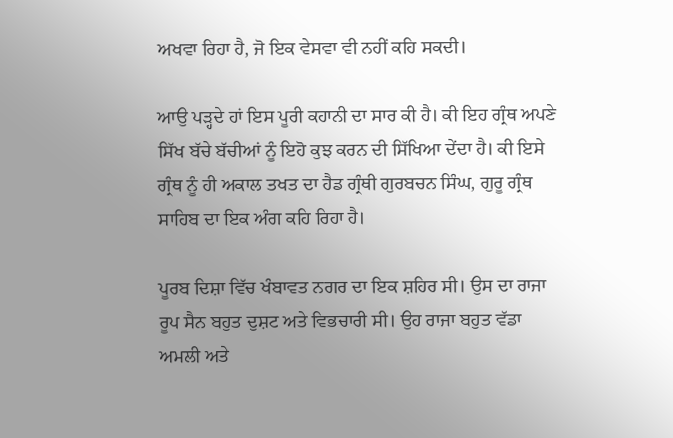ਅਖਵਾ ਰਿਹਾ ਹੈ, ਜੋ ਇਕ ਵੇਸਵਾ ਵੀ ਨਹੀਂ ਕਹਿ ਸਕਦੀ।

ਆਉ ਪੜ੍ਹਦੇ ਹਾਂ ਇਸ ਪੂਰੀ ਕਹਾਨੀ ਦਾ ਸਾਰ ਕੀ ਹੈ। ਕੀ ਇਹ ਗ੍ਰੰਥ ਅਪਣੇ ਸਿੱਖ ਬੱਚੇ ਬੱਚੀਆਂ ਨੂੰ ਇਹੋ ਕੁਝ ਕਰਨ ਦੀ ਸਿੱਖਿਆ ਦੇਂਦਾ ਹੈ। ਕੀ ਇਸੇ ਗ੍ਰੰਥ ਨੂੰ ਹੀ ਅਕਾਲ ਤਖਤ ਦਾ ਹੈਡ ਗ੍ਰੰਥੀ ਗੁਰਬਚਨ ਸਿੰਘ, ਗੁਰੂ ਗ੍ਰੰਥ ਸਾਹਿਬ ਦਾ ਇਕ ਅੰਗ ਕਹਿ ਰਿਹਾ ਹੈ।

ਪੂਰਬ ਦਿਸ਼ਾ ਵਿੱਚ ਖੰਬਾਵਤ ਨਗਰ ਦਾ ਇਕ ਸ਼ਹਿਰ ਸੀ। ਉਸ ਦਾ ਰਾਜਾ ਰੂਪ ਸੈਨ ਬਹੁਤ ਦੁਸ਼ਟ ਅਤੇ ਵਿਭਚਾਰੀ ਸੀ। ਉਹ ਰਾਜਾ ਬਹੁਤ ਵੱਡਾ ਅਮਲੀ ਅਤੇ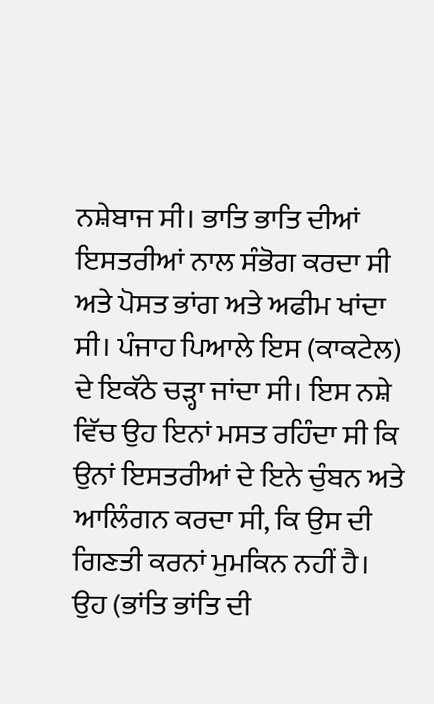ਨਸ਼ੇਬਾਜ ਸੀ। ਭਾਤਿ ਭਾਤਿ ਦੀਆਂ ਇਸਤਰੀਆਂ ਨਾਲ ਸੰਭੋਗ ਕਰਦਾ ਸੀ ਅਤੇ ਪੋਸਤ ਭਾਂਗ ਅਤੇ ਅਫੀਮ ਖਾਂਦਾ ਸੀ। ਪੰਜਾਹ ਪਿਆਲੇ ਇਸ (ਕਾਕਟੇਲ) ਦੇ ਇਕੱਠੇ ਚੜ੍ਹਾ ਜਾਂਦਾ ਸੀ। ਇਸ ਨਸ਼ੇ ਵਿੱਚ ਉਹ ਇਨਾਂ ਮਸਤ ਰਹਿੰਦਾ ਸੀ ਕਿ ਉਨਾਂ ਇਸਤਰੀਆਂ ਦੇ ਇਨੇ ਚੁੰਬਨ ਅਤੇ ਆਲਿੰਗਨ ਕਰਦਾ ਸੀ, ਕਿ ਉਸ ਦੀ ਗਿਣਤੀ ਕਰਨਾਂ ਮੁਮਕਿਨ ਨਹੀਂ ਹੈ। ਉਹ (ਭਾਂਤਿ ਭਾਂਤਿ ਦੀ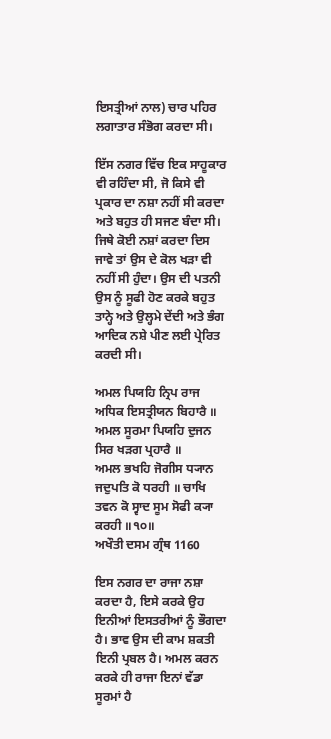ਇਸਤ੍ਰੀਆਂ ਨਾਲ) ਚਾਰ ਪਹਿਰ ਲਗਾਤਾਰ ਸੰਭੋਗ ਕਰਦਾ ਸੀ।

ਇੱਸ ਨਗਰ ਵਿੱਚ ਇਕ ਸਾਹੂਕਾਰ ਵੀ ਰਹਿੰਦਾ ਸੀ, ਜੋ ਕਿਸੇ ਵੀ ਪ੍ਰਕਾਰ ਦਾ ਨਸ਼ਾ ਨਹੀਂ ਸੀ ਕਰਦਾ ਅਤੇ ਬਹੁਤ ਹੀ ਸਜਣ ਬੰਦਾ ਸੀ। ਜਿਥੇ ਕੋਈ ਨਸ਼ਾਂ ਕਰਦਾ ਦਿਸ ਜਾਵੇ ਤਾਂ ਉਸ ਦੇ ਕੋਲ ਖੜਾ ਵੀ ਨਹੀਂ ਸੀ ਹੁੰਦਾ। ਉਸ ਦੀ ਪਤਨੀ ਉਸ ਨੂੰ ਸੂਫੀ ਹੋਣ ਕਰਕੇ ਬਹੁਤ ਤਾਨ੍ਹੇ ਅਤੇ ਉਲ੍ਹਮੇ ਦੇਂਦੀ ਅਤੇ ਭੰਗ ਆਦਿਕ ਨਸ਼ੇ ਪੀਣ ਲਈ ਪ੍ਰੇਰਿਤ ਕਰਦੀ ਸੀ।

ਅਮਲ ਪਿਯਹਿ ਨ੍ਰਿਪ ਰਾਜ ਅਧਿਕ ਇਸਤ੍ਰੀਯਨ ਬਿਹਾਰੈ ॥ ਅਮਲ ਸੂਰਮਾ ਪਿਯਹਿ ਦੁਜਨ ਸਿਰ ਖੜਗ ਪ੍ਰਹਾਰੈ ॥
ਅਮਲ ਭਖਹਿ ਜੋਗੀਸ ਧ੍ਯਾਨ ਜਦੁਪਤਿ ਕੋ ਧਰਹੀ ॥ ਚਾਖਿ ਤਵਨ ਕੋ ਸ੍ਵਾਦ ਸੂਮ ਸੋਫੀ ਕ੍ਯਾ ਕਰਹੀ ॥੧੦॥
ਅਖੌਤੀ ਦਸਮ ਗ੍ਰੰਥ 1160

ਇਸ ਨਗਰ ਦਾ ਰਾਜਾ ਨਸ਼ਾ ਕਰਦਾ ਹੈ, ਇਸੇ ਕਰਕੇ ਉਹ ਇਨੀਆਂ ਇਸਤਰੀਆਂ ਨੂੰ ਭੌਗਦਾ ਹੈ। ਭਾਵ ਉਸ ਦੀ ਕਾਮ ਸ਼ਕਤੀ ਇਨੀ ਪ੍ਰਬਲ ਹੈ। ਅਮਲ ਕਰਨ ਕਰਕੇ ਹੀ ਰਾਜਾ ਇਨਾਂ ਵੱਡਾ ਸੂਰਮਾਂ ਹੈ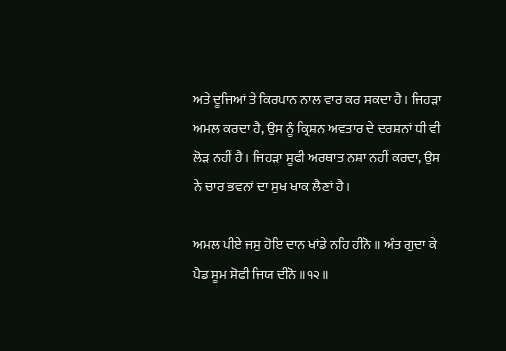ਅਤੇ ਦੂਜਿਆਂ ਤੇ ਕਿਰਪਾਨ ਨਾਲ ਵਾਰ ਕਰ ਸਕਦਾ ਹੈ। ਜਿਹੜਾ ਅਮਲ ਕਰਦਾ ਹੈ, ਉਸ ਨੂੰ ਕ੍ਰਿਸ਼ਨ ਅਵਤਾਰ ਦੇ ਦਰਸ਼ਨਾਂ ਧੀ ਵੀ ਲੋੜ ਨਹੀਂ ਹੈ। ਜਿਹੜਾ ਸੂਫੀ ਅਰਥਾਤ ਨਸ਼ਾ ਨਹੀਂ ਕਰਦਾ, ਉਸ ਨੇ ਚਾਰ ਭਵਨਾਂ ਦਾ ਸੁਖ ਖਾਕ ਲੈਣਾਂ ਹੈ।

ਅਮਲ ਪੀਏ ਜਸੁ ਹੋਇ ਦਾਨ ਖਾਂਡੇ ਨਹਿ ਹੀਨੋ ॥ ਅੰਤ ਗੁਦਾ ਕੇ ਪੈਡ ਸੂਮ ਸੋਫੀ ਜਿਯ ਦੀਨੋ ॥੧੨॥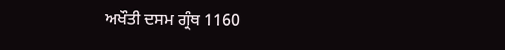ਅਖੌਤੀ ਦਸਮ ਗ੍ਰੰਥ 1160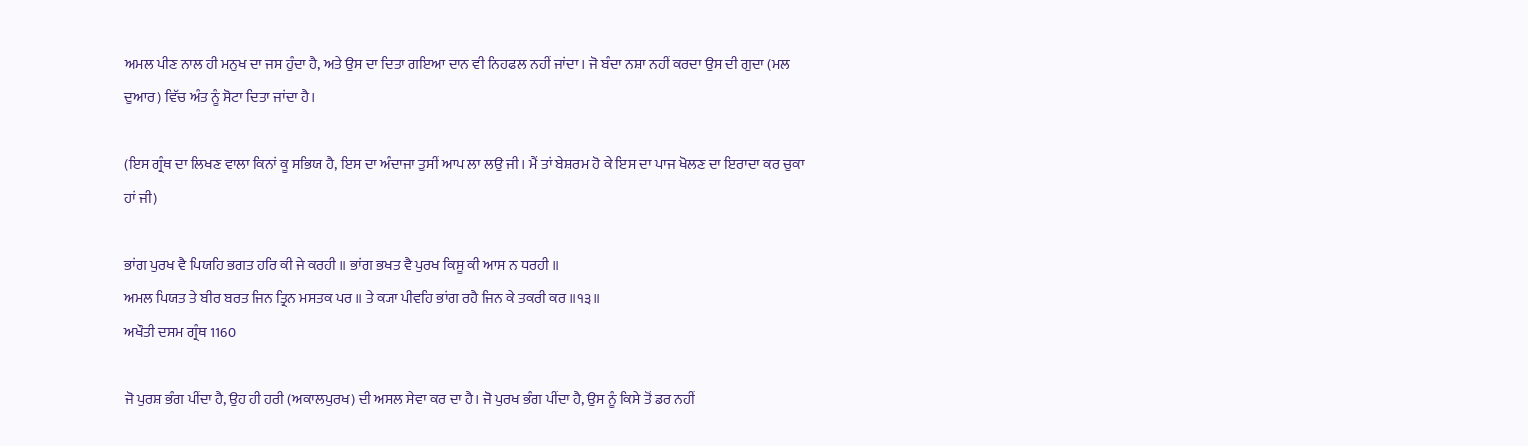ਅਮਲ ਪੀਣ ਨਾਲ ਹੀ ਮਨੁਖ ਦਾ ਜਸ ਹੁੰਦਾ ਹੈ, ਅਤੇ ਉਸ ਦਾ ਦਿਤਾ ਗਇਆ ਦਾਨ ਵੀ ਨਿਹਫਲ ਨਹੀਂ ਜਾਂਦਾ। ਜੋ ਬੰਦਾ ਨਸ਼ਾ ਨਹੀਂ ਕਰਦਾ ਉਸ ਦੀ ਗੁਦਾ (ਮਲ ਦੁਆਰ) ਵਿੱਚ ਅੰਤ ਨੂੰ ਸੋਟਾ ਦਿਤਾ ਜਾਂਦਾ ਹੈ।

(ਇਸ ਗ੍ਰੰਥ ਦਾ ਲਿਖਣ ਵਾਲਾ ਕਿਨਾਂ ਕੂ ਸਭਿਯ ਹੈ, ਇਸ ਦਾ ਅੰਦਾਜਾ ਤੁਸੀਂ ਆਪ ਲਾ ਲਉ ਜੀ। ਮੈਂ ਤਾਂ ਬੇਸ਼ਰਮ ਹੋ ਕੇ ਇਸ ਦਾ ਪਾਜ ਖੋਲਣ ਦਾ ਇਰਾਦਾ ਕਰ ਚੁਕਾ ਹਾਂ ਜੀ)

ਭਾਂਗ ਪੁਰਖ ਵੈ ਪਿਯਹਿ ਭਗਤ ਹਰਿ ਕੀ ਜੇ ਕਰਹੀ ॥ ਭਾਂਗ ਭਖਤ ਵੈ ਪੁਰਖ ਕਿਸੂ ਕੀ ਆਸ ਨ ਧਰਹੀ ॥
ਅਮਲ ਪਿਯਤ ਤੇ ਬੀਰ ਬਰਤ ਜਿਨ ਤ੍ਰਿਨ ਮਸਤਕ ਪਰ ॥ ਤੇ ਕ੍ਯਾ ਪੀਵਹਿ ਭਾਂਗ ਰਹੈ ਜਿਨ ਕੇ ਤਕਰੀ ਕਰ ॥੧੩॥
ਅਖੌਤੀ ਦਸਮ ਗ੍ਰੰਥ 1160

ਜੋ ਪੁਰਸ਼ ਭੰਗ ਪੀਂਦਾ ਹੈ, ਉਹ ਹੀ ਹਰੀ (ਅਕਾਲਪੁਰਖ) ਦੀ ਅਸਲ ਸੇਵਾ ਕਰ ਦਾ ਹੈ। ਜੋ ਪੁਰਖ ਭੰਗ ਪੀਂਦਾ ਹੈ, ਉਸ ਨੂੰ ਕਿਸੇ ਤੋਂ ਡਰ ਨਹੀਂ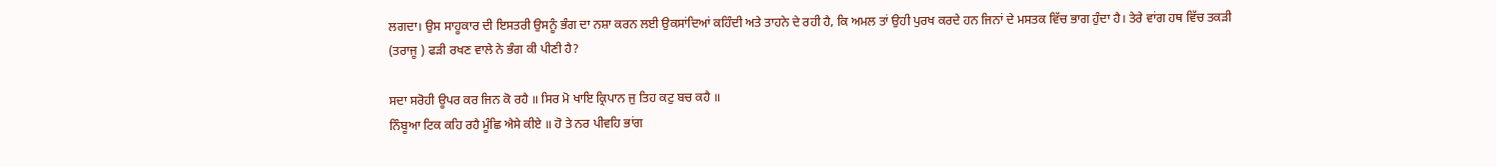ਲਗਦਾ। ਉਸ ਸਾਹੂਕਾਰ ਦੀ ਇਸਤਰੀ ਉਸਨੂੰ ਭੰਗ ਦਾ ਨਸ਼ਾ ਕਰਨ ਲਈ ਉਕਸਾਂਦਿਆਂ ਕਹਿੰਦੀ ਅਤੇ ਤਾਹਨੇ ਦੇ ਰਹੀ ਹੈ, ਕਿ ਅਮਲ ਤਾਂ ਉਹੀ ਪੁਰਖ ਕਰਦੇ ਹਨ ਜਿਨਾਂ ਦੇ ਮਸਤਕ ਵਿੱਚ ਭਾਗ ਹੁੰਦਾ ਹੈ। ਤੇਰੇ ਵਾਂਗ ਹਥ ਵਿੱਚ ਤਕੜੀ (ਤਰਾਜੂ ) ਫੜੀ ਰਖਣ ਵਾਲੇ ਨੇ ਭੰਗ ਕੀ ਪੀਣੀ ਹੈ?

ਸਦਾ ਸਰੋਹੀ ਊਪਰ ਕਰ ਜਿਨ ਕੋ ਰਹੈ ॥ ਸਿਰ ਮੋ ਖਾਇ ਕ੍ਰਿਪਾਨ ਜੁ ਤਿਹ ਕਟੁ ਬਚ ਕਹੈ ॥
ਨਿੰਬੂਆ ਟਿਕ ਕਹਿ ਰਹੈ ਮੂੰਛਿ ਐਸੇ ਕੀਏ ॥ ਹੋ ਤੇ ਨਰ ਪੀਵਹਿ ਭਾਂਗ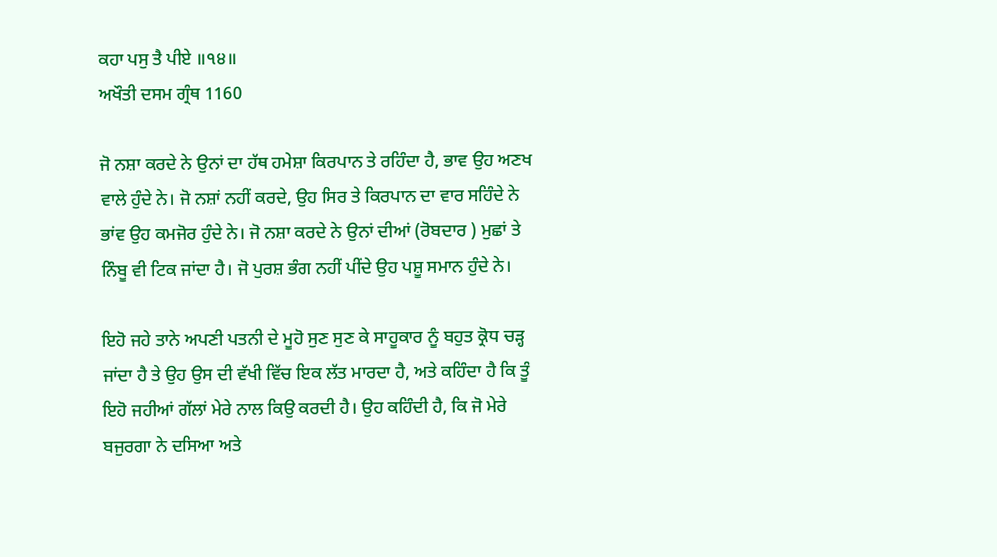ਕਹਾ ਪਸੁ ਤੈ ਪੀਏ ॥੧੪॥
ਅਖੌਤੀ ਦਸਮ ਗ੍ਰੰਥ 1160

ਜੋ ਨਸ਼ਾ ਕਰਦੇ ਨੇ ਉਨਾਂ ਦਾ ਹੱਥ ਹਮੇਸ਼ਾ ਕਿਰਪਾਨ ਤੇ ਰਹਿੰਦਾ ਹੈ, ਭਾਵ ਉਹ ਅਣਖ ਵਾਲੇ ਹੁੰਦੇ ਨੇ। ਜੋ ਨਸ਼ਾਂ ਨਹੀਂ ਕਰਦੇ, ਉਹ ਸਿਰ ਤੇ ਕਿਰਪਾਨ ਦਾ ਵਾਰ ਸਹਿੰਦੇ ਨੇ ਭਾਂਵ ਉਹ ਕਮਜੋਰ ਹੁੰਦੇ ਨੇ। ਜੋ ਨਸ਼ਾ ਕਰਦੇ ਨੇ ਉਨਾਂ ਦੀਆਂ (ਰੋਬਦਾਰ ) ਮੁਛਾਂ ਤੇ ਨਿੰਬੂ ਵੀ ਟਿਕ ਜਾਂਦਾ ਹੈ। ਜੋ ਪੁਰਸ਼ ਭੰਗ ਨਹੀਂ ਪੀਂਦੇ ਉਹ ਪਸ਼ੂ ਸਮਾਨ ਹੁੰਦੇ ਨੇ।

ਇਹੋ ਜਹੇ ਤਾਨੇ ਅਪਣੀ ਪਤਨੀ ਦੇ ਮੂਹੋ ਸੁਣ ਸੁਣ ਕੇ ਸਾਹੂਕਾਰ ਨੂੰ ਬਹੁਤ ਕ੍ਰੋਧ ਚੜ੍ਹ ਜਾਂਦਾ ਹੈ ਤੇ ਉਹ ਉਸ ਦੀ ਵੱਖੀ ਵਿੱਚ ਇਕ ਲੱਤ ਮਾਰਦਾ ਹੈ, ਅਤੇ ਕਹਿੰਦਾ ਹੈ ਕਿ ਤੂੰ ਇਹੋ ਜਹੀਆਂ ਗੱਲਾਂ ਮੇਰੇ ਨਾਲ ਕਿਉ ਕਰਦੀ ਹੈ। ਉਹ ਕਹਿੰਦੀ ਹੈ, ਕਿ ਜੋ ਮੇਰੇ ਬਜੁਰਗਾ ਨੇ ਦਸਿਆ ਅਤੇ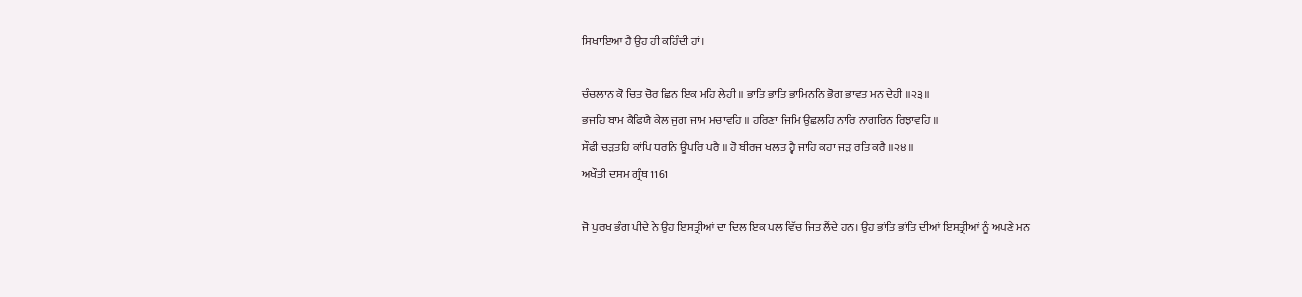ਸਿਖਾਇਆ ਹੈ ਉਹ ਹੀ ਕਹਿੰਦੀ ਹਾਂ।

ਚੰਚਲਾਨ ਕੋ ਚਿਤ ਚੋਰ ਛਿਨ ਇਕ ਮਹਿ ਲੇਹੀ ॥ ਭਾਤਿ ਭਾਤਿ ਭਾਮਿਨਨਿ ਭੋਗ ਭਾਵਤ ਮਨ ਦੇਹੀ ॥੨੩॥
ਭਜਹਿ ਬਾਮ ਕੈਫਿਯੈ ਕੇਲ ਜੁਗ ਜਾਮ ਮਚਾਵਹਿ ॥ ਹਰਿਣਾ ਜਿਮਿ ਉਛਲਹਿ ਨਾਰਿ ਨਾਗਰਿਨ ਰਿਝਾਵਹਿ ॥
ਸੌਫੀ ਚੜਤਹਿ ਕਾਂਪਿ ਧਰਨਿ ਊਪਰਿ ਪਰੈ ॥ ਹੋ ਬੀਰਜ ਖਲਤ ਹ੍ਵੈ ਜਾਹਿ ਕਹਾ ਜੜ ਰਤਿ ਕਰੈ ॥੨੪॥
ਅਖੌਤੀ ਦਸਮ ਗ੍ਰੰਥ 1161

ਜੋ ਪੁਰਖ ਭੰਗ ਪੀਦੇ ਨੇ ਉਹ ਇਸਤ੍ਰੀਆਂ ਦਾ ਦਿਲ ਇਕ ਪਲ ਵਿੱਚ ਜਿਤ ਲੈਂਦੇ ਹਨ। ਉਹ ਭਾਂਤਿ ਭਾਂਤਿ ਦੀਆਂ ਇਸਤ੍ਰੀਆਂ ਨੂੰ ਅਪਣੇ ਮਨ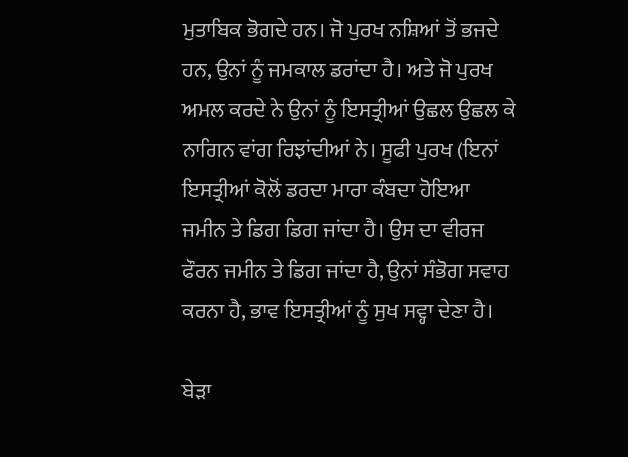ਮੁਤਾਬਿਕ ਭੋਗਦੇ ਹਨ। ਜੋ ਪੁਰਖ ਨਸ਼ਿਆਂ ਤੋਂ ਭਜਦੇ ਹਨ, ਉਨਾਂ ਨੂੰ ਜਮਕਾਲ ਡਰਾਂਦਾ ਹੈ। ਅਤੇ ਜੋ ਪੁਰਖ ਅਮਲ ਕਰਦੇ ਨੇ ਉਨਾਂ ਨੂੰ ਇਸਤ੍ਰੀਆਂ ਉਛਲ ਉਛਲ ਕੇ ਨਾਗਿਨ ਵਾਂਗ ਰਿਝਾਂਦੀਆਂ ਨੇ। ਸੂਫੀ ਪੁਰਖ (ਇਨਾਂ ਇਸਤ੍ਰੀਆਂ ਕੋਲੋਂ ਡਰਦਾ ਮਾਰਾ ਕੰਬਦਾ ਹੋਇਆ ਜਮੀਨ ਤੇ ਡਿਗ ਡਿਗ ਜਾਂਦਾ ਹੈ। ਉਸ ਦਾ ਵੀਰਜ ਫੌਰਨ ਜਮੀਨ ਤੇ ਡਿਗ ਜਾਂਦਾ ਹੈ, ਉਨਾਂ ਸੰਭੋਗ ਸਵਾਹ ਕਰਨਾ ਹੈ, ਭਾਵ ਇਸਤ੍ਰੀਆਂ ਨੂੰ ਸੁਖ ਸਵ੍ਹਾ ਦੇਣਾ ਹੈ।

ਬੇੜਾ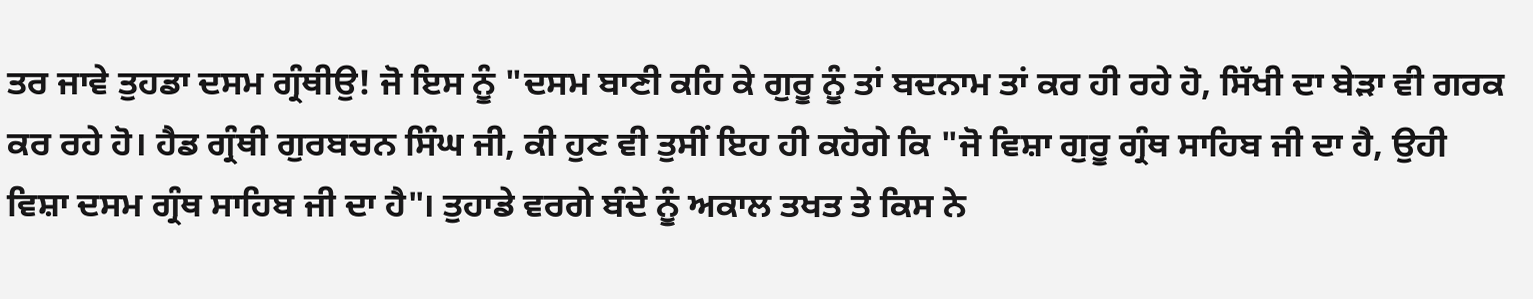ਤਰ ਜਾਵੇ ਤੁਹਡਾ ਦਸਮ ਗ੍ਰੰਥੀਉ! ਜੋ ਇਸ ਨੂੰ "ਦਸਮ ਬਾਣੀ ਕਹਿ ਕੇ ਗੁਰੂ ਨੂੰ ਤਾਂ ਬਦਨਾਮ ਤਾਂ ਕਰ ਹੀ ਰਹੇ ਹੋ, ਸਿੱਖੀ ਦਾ ਬੇੜਾ ਵੀ ਗਰਕ ਕਰ ਰਹੇ ਹੋ। ਹੈਡ ਗ੍ਰੰਥੀ ਗੁਰਬਚਨ ਸਿੰਘ ਜੀ, ਕੀ ਹੁਣ ਵੀ ਤੁਸੀਂ ਇਹ ਹੀ ਕਹੋਗੇ ਕਿ "ਜੋ ਵਿਸ਼ਾ ਗੁਰੂ ਗ੍ਰੰਥ ਸਾਹਿਬ ਜੀ ਦਾ ਹੈ, ਉਹੀ ਵਿਸ਼ਾ ਦਸਮ ਗ੍ਰੰਥ ਸਾਹਿਬ ਜੀ ਦਾ ਹੈ"। ਤੁਹਾਡੇ ਵਰਗੇ ਬੰਦੇ ਨੂੰ ਅਕਾਲ ਤਖਤ ਤੇ ਕਿਸ ਨੇ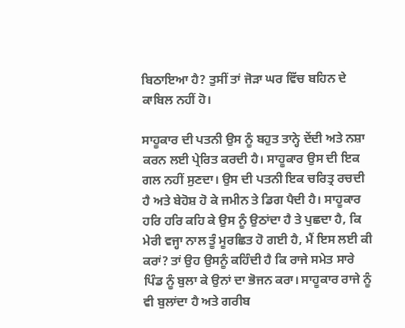ਬਿਠਾਇਆ ਹੈ? ਤੁਸੀਂ ਤਾਂ ਜੋੜਾ ਘਰ ਵਿੱਚ ਬਹਿਨ ਦੇ ਕਾਬਿਲ ਨਹੀਂ ਹੋ।

ਸਾਹੂਕਾਰ ਦੀ ਪਤਨੀ ਉਸ ਨੂੰ ਬਹੁਤ ਤਾਨ੍ਹੇ ਦੇਂਦੀ ਅਤੇ ਨਸ਼ਾ ਕਰਨ ਲਈ ਪ੍ਰੇਰਿਤ ਕਰਦੀ ਹੈ। ਸਾਹੂਕਾਰ ਉਸ ਦੀ ਇਕ ਗਲ ਨਹੀਂ ਸੁਣਦਾ। ਉਸ ਦੀ ਪਤਨੀ ਇਕ ਚਰਿਤ੍ਰ ਰਚਦੀ ਹੈ ਅਤੇ ਬੇਹੋਸ਼ ਹੋ ਕੇ ਜਮੀਨ ਤੇ ਡਿਗ ਪੈਦੀ ਹੈ। ਸਾਹੂਕਾਰ ਹਰਿ ਹਰਿ ਕਹਿ ਕੇ ਉਸ ਨੂੰ ਉਠਾਂਦਾ ਹੈ ਤੇ ਪੁਛਦਾ ਹੈ, ਕਿ ਮੇਰੀ ਵਜ੍ਹਾ ਨਾਲ ਤੂੰ ਮੂਰਛਿਤ ਹੋ ਗਈ ਹੈ, ਮੈਂ ਇਸ ਲਈ ਕੀ ਕਰਾਂ? ਤਾਂ ਉਹ ਉਸਨੂੰ ਕਹਿੰਦੀ ਹੈ ਕਿ ਰਾਜੇ ਸਮੇਤ ਸਾਰੇ ਪਿੰਡ ਨੂੰ ਬੁਲਾ ਕੇ ਉਨਾਂ ਦਾ ਭੋਜਨ ਕਰਾ। ਸਾਹੂਕਾਰ ਰਾਜੇ ਨੂੰ ਵੀ ਬੁਲਾਂਦਾ ਹੈ ਅਤੇ ਗਰੀਬ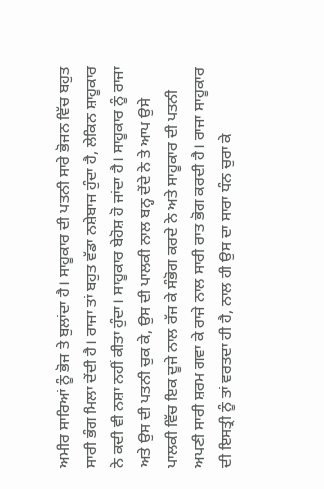ਅਮੀਰ ਸਾਰਿਆਂ ਨੂੰ ਭੋਜ ਤੇ ਬੁਲਾਂਦਾ ਹੈ। ਸਾਹੂਕਾਰ ਦੀ ਪਤਨੀ ਸਾਰੇ ਭੋਜਨ ਵਿੱਚ ਬਹੁਤ ਸਾਰੀ ਭੰਗ ਮਿਲਾ ਦੇਂਦੀ ਹੈ। ਰਾਜਾ ਤਾਂ ਬਹੁਤ ਵੱਡਾ ਨਸ਼ੇਬਾਜ ਹੁੰਦਾ ਹੈ, ਲੇਕਿਨ ਸ਼ਾਹੂਕਾਰ ਨੇ ਕਦੀ ਵੀ ਨਸ਼ਾ ਨਹੀਂ ਕੀਤਾ ਹੁੰਦਾ। ਸਾਹੂਕਾਰ ਬੇਹੋਸ਼ ਹੋ ਜਾਂਦਾ ਹੈ। ਸਾਹੂਕਾਰ ਨੂੰ ਰਾਜਾ ਅਤੇ ਉਸ ਦੀ ਪਤਨੀ ਚੁਕ ਕੇ, ਉਸ ਦੀ ਪਾਲਕੀ ਨਾਲ ਬਨ੍ਹ ਦੇਂਦੇ ਨੇ ਤੇ ਆਪ ਉਸੇ ਪਾਲਕੀ ਵਿੱਚ ਇਕ ਦੂਜੇ ਨਾਲ ਰੱਜ ਕੇ ਸੰਭੋਗ ਕਰਦੇ ਨੇ ਅਤੇ ਸਾਹੂਕਾਰ ਦੀ ਪਤਨੀ ਅਪਣੀ ਸਾਰੀ ਸ਼ਰਮ ਗਵਾ ਕੇ ਰਾਜੇ ਨਾਲ ਸਾਰੀ ਰਾਤ ਭੋਗ ਕਰਦੀ ਹੈ। ਰਾਜਾ ਸਾਹੂਕਾਰ ਦੀ ਇਸਤ੍ਰੀ ਨੂੰ ਤਾਂ ਵਰਤਦਾ ਹੀ ਹੈ, ਨਾਲ ਹੀ ਉਸ ਦਾ ਸਾਰਾ ਧੰਨ ਚੁਰਾ ਕੇ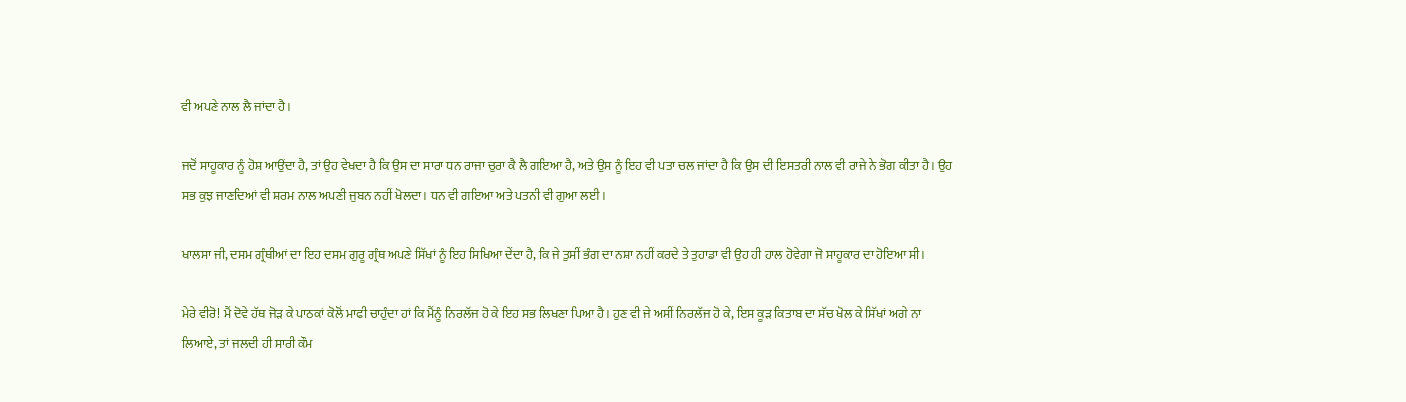ਵੀ ਅਪਣੇ ਨਾਲ ਲੈ ਜਾਂਦਾ ਹੈ।

ਜਦੋਂ ਸਾਹੂਕਾਰ ਨੂੰ ਹੋਸ਼ ਆਉਂਦਾ ਹੈ, ਤਾਂ ਉਹ ਵੇਖਦਾ ਹੈ ਕਿ ਉਸ ਦਾ ਸਾਰਾ ਧਨ ਰਾਜਾ ਚੁਰਾ ਕੈ ਲੈ ਗਇਆ ਹੈ, ਅਤੇ ਉਸ ਨੂੰ ਇਹ ਵੀ ਪਤਾ ਚਲ ਜਾਂਦਾ ਹੈ ਕਿ ਉਸ ਦੀ ਇਸਤਰੀ ਨਾਲ ਵੀ ਰਾਜੇ ਨੇ ਭੋਗ ਕੀਤਾ ਹੈ। ਉਹ ਸਭ ਕੁਝ ਜਾਣਦਿਆਂ ਵੀ ਸ਼ਰਮ ਨਾਲ ਅਪਣੀ ਜੁਬਨ ਨਹੀਂ ਖੋਲਦਾ। ਧਨ ਵੀ ਗਇਆ ਅਤੇ ਪਤਨੀ ਵੀ ਗੁਆ ਲਈ।

ਖਾਲਸਾ ਜੀ, ਦਸਮ ਗ੍ਰੰਥੀਆਂ ਦਾ ਇਹ ਦਸਮ ਗੁਰੂ ਗ੍ਰੰਥ ਅਪਣੇ ਸਿੱਖਾਂ ਨੂੰ ਇਹ ਸਿਖਿਆ ਦੇਂਦਾ ਹੈ, ਕਿ ਜੇ ਤੁਸੀਂ ਭੰਗ ਦਾ ਨਸ਼ਾ ਨਹੀਂ ਕਰਦੇ ਤੇ ਤੁਹਾਡਾ ਵੀ ਉਹ ਹੀ ਹਾਲ ਹੋਵੇਗਾ ਜੋ ਸਾਹੂਕਾਰ ਦਾ ਹੋਇਆ ਸੀ।

ਮੇਰੇ ਵੀਰੋ! ਮੈਂ ਦੋਵੇ ਹੱਥ ਜੋੜ ਕੇ ਪਾਠਕਾਂ ਕੋਲੋਂ ਮਾਫੀ ਚਾਹੁੰਦਾ ਹਾਂ ਕਿ ਮੈਂਨੂੰ ਨਿਰਲੱਜ ਹੋ ਕੇ ਇਹ ਸਭ ਲਿਖਣਾ ਪਿਆ ਹੈ। ਹੁਣ ਵੀ ਜੇ ਅਸੀਂ ਨਿਰਲੱਜ ਹੋ ਕੇ, ਇਸ ਕੂੜ ਕਿਤਾਬ ਦਾ ਸੱਚ ਖੋਲ ਕੇ ਸਿੱਖਾਂ ਅਗੇ ਨਾ ਲਿਆਏ, ਤਾਂ ਜਲਦੀ ਹੀ ਸਾਰੀ ਕੌਮ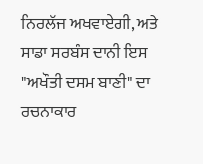ਨਿਰਲੱਜ ਅਖਵਾਏਗੀ, ਅਤੇ ਸਾਡਾ ਸਰਬੰਸ ਦਾਨੀ ਇਸ "ਅਖੌਤੀ ਦਸਮ ਬਾਣੀ" ਦਾ ਰਚਨਾਕਾਰ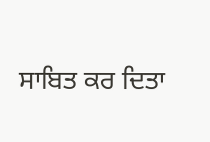ਸਾਬਿਤ ਕਰ ਦਿਤਾ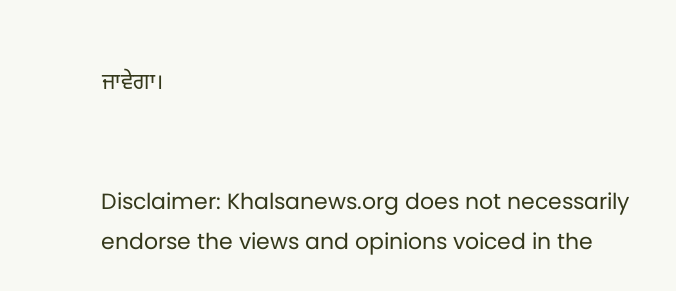ਜਾਵੇਗਾ।


Disclaimer: Khalsanews.org does not necessarily endorse the views and opinions voiced in the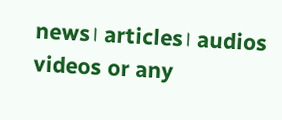news। articles। audios videos or any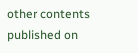other contents published on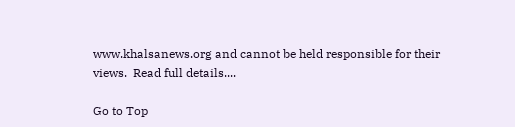www.khalsanews.org and cannot be held responsible for their views.  Read full details....

Go to Top